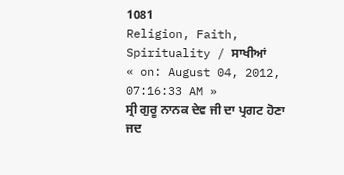1081
Religion, Faith, Spirituality / ਸਾਖੀਆਂ
« on: August 04, 2012, 07:16:33 AM »
ਸ੍ਰੀ ਗੁਰੂ ਨਾਨਕ ਦੇਵ ਜੀ ਦਾ ਪ੍ਰਗਟ ਹੋਣਾ
ਜਦ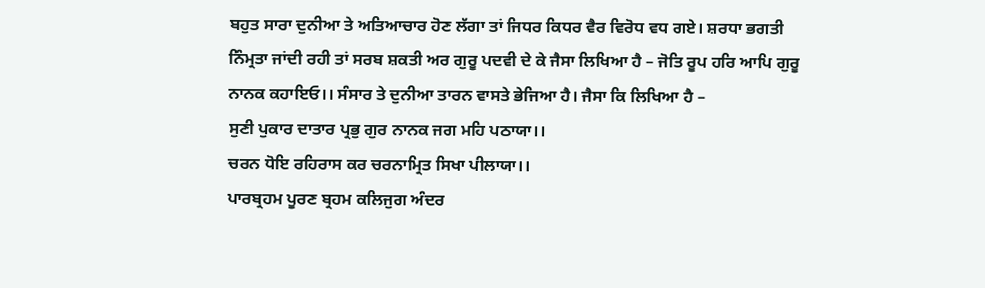ਬਹੁਤ ਸਾਰਾ ਦੁਨੀਆ ਤੇ ਅਤਿਆਚਾਰ ਹੋਣ ਲੱਗਾ ਤਾਂ ਜਿਧਰ ਕਿਧਰ ਵੈਰ ਵਿਰੋਧ ਵਧ ਗਏ। ਸ਼ਰਧਾ ਭਗਤੀ ਨਿੰਮ੍ਰਤਾ ਜਾਂਦੀ ਰਹੀ ਤਾਂ ਸਰਬ ਸ਼ਕਤੀ ਅਰ ਗੁਰੂ ਪਦਵੀ ਦੇ ਕੇ ਜੈਸਾ ਲਿਖਿਆ ਹੈ – ਜੋਤਿ ਰੂਪ ਹਰਿ ਆਪਿ ਗੁਰੂ ਨਾਨਕ ਕਹਾਇਓ।। ਸੰਸਾਰ ਤੇ ਦੁਨੀਆ ਤਾਰਨ ਵਾਸਤੇ ਭੇਜਿਆ ਹੈ। ਜੈਸਾ ਕਿ ਲਿਖਿਆ ਹੈ –
ਸੁਣੀ ਪੁਕਾਰ ਦਾਤਾਰ ਪ੍ਰਭੁ ਗੁਰ ਨਾਨਕ ਜਗ ਮਹਿ ਪਠਾਯਾ।।
ਚਰਨ ਧੋਇ ਰਹਿਰਾਸ ਕਰ ਚਰਨਾਮ੍ਰਿਤ ਸਿਖਾ ਪੀਲਾਯਾ।।
ਪਾਰਬ੍ਰਹਮ ਪੂਰਣ ਬ੍ਰਹਮ ਕਲਿਜੁਗ ਅੰਦਰ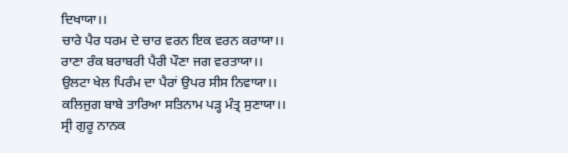ਦਿਖਾਯਾ।।
ਚਾਰੇ ਪੈਰ ਧਰਮ ਦੇ ਚਾਰ ਵਰਨ ਇਕ ਵਰਨ ਕਰਾਯਾ।।
ਰਾਣਾ ਰੰਕ ਬਰਾਬਰੀ ਪੈਰੀ ਪੌਣਾ ਜਗ ਵਰਤਾਯਾ।।
ਉਲਟਾ ਖੇਲ ਪਿਰੰਮ ਦਾ ਪੈਰਾਂ ਉਪਰ ਸੀਸ ਨਿਵਾਯਾ।।
ਕਲਿਜੁਗ ਬਾਬੇ ਤਾਰਿਆ ਸਤਿਨਾਮ ਪਡ਼੍ਹ ਮੰਤ੍ਰ ਸੁਣਾਯਾ।।
ਸ੍ਰੀ ਗੁਰੂ ਨਾਨਕ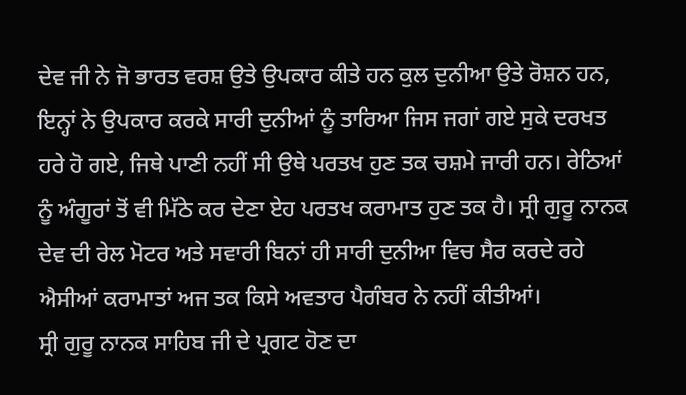ਦੇਵ ਜੀ ਨੇ ਜੋ ਭਾਰਤ ਵਰਸ਼ ਉਤੇ ਉਪਕਾਰ ਕੀਤੇ ਹਨ ਕੁਲ ਦੁਨੀਆ ਉਤੇ ਰੋਸ਼ਨ ਹਨ, ਇਨ੍ਹਾਂ ਨੇ ਉਪਕਾਰ ਕਰਕੇ ਸਾਰੀ ਦੁਨੀਆਂ ਨੂੰ ਤਾਰਿਆ ਜਿਸ ਜਗਾਂ ਗਏ ਸੁਕੇ ਦਰਖਤ ਹਰੇ ਹੋ ਗਏ, ਜਿਥੇ ਪਾਣੀ ਨਹੀਂ ਸੀ ਉਥੇ ਪਰਤਖ ਹੁਣ ਤਕ ਚਸ਼ਮੇ ਜਾਰੀ ਹਨ। ਰੇਠਿਆਂ ਨੂੰ ਅੰਗੂਰਾਂ ਤੋਂ ਵੀ ਮਿੱਠੇ ਕਰ ਦੇਣਾ ਏਹ ਪਰਤਖ ਕਰਾਮਾਤ ਹੁਣ ਤਕ ਹੈ। ਸ੍ਰੀ ਗੁਰੂ ਨਾਨਕ ਦੇਵ ਦੀ ਰੇਲ ਮੋਟਰ ਅਤੇ ਸਵਾਰੀ ਬਿਨਾਂ ਹੀ ਸਾਰੀ ਦੁਨੀਆ ਵਿਚ ਸੈਰ ਕਰਦੇ ਰਹੇ ਐਸੀਆਂ ਕਰਾਮਾਤਾਂ ਅਜ ਤਕ ਕਿਸੇ ਅਵਤਾਰ ਪੈਗੰਬਰ ਨੇ ਨਹੀਂ ਕੀਤੀਆਂ।
ਸ੍ਰੀ ਗੁਰੂ ਨਾਨਕ ਸਾਹਿਬ ਜੀ ਦੇ ਪ੍ਰਗਟ ਹੋਣ ਦਾ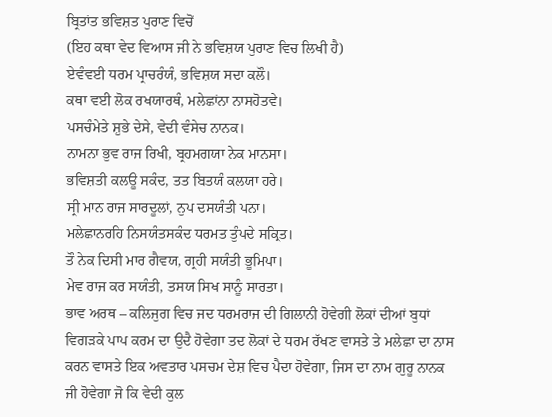ਬ੍ਰਿਤਾਂਤ ਭਵਿਸ਼ਤ ਪੁਰਾਣ ਵਿਚੋਂ
(ਇਹ ਕਥਾ ਵੇਦ ਵਿਆਸ ਜੀ ਨੇ ਭਵਿਸ਼ਯ ਪੁਰਾਣ ਵਿਚ ਲਿਖੀ ਹੈ)
ਏਵੰਵਈ ਧਰਮ ਪ੍ਰਾਚਰੰਯੰ, ਭਵਿਸ਼ਯ ਸਦਾ ਕਲੌ।
ਕਥਾ ਵਈ ਲੋਕ ਰਖਯਾਰਥੰ, ਮਲੇਛਾਂਨਾ ਨਾਸਹੋਤਵੇ।
ਪਸਚੰਮੇਤੇ ਸ਼ੁਭੇ ਦੇਸੇ, ਵੇਦੀ ਵੰਸੇਚ ਨਾਨਕ।
ਨਾਮਨਾ ਭੁਵ ਰਾਜ ਰਿਖੀ, ਬ੍ਰਹਮਗਯਾ ਨੇਕ ਮਾਨਸਾ।
ਭਵਿਸ਼ਤੀ ਕਲਊ ਸਕੰਦ, ਤਤ ਬਿਤਯੰ ਕਲਯਾ ਹਰੇ।
ਸ੍ਰੀ ਮਾਨ ਰਾਜ ਸਾਰਦੂਲਾਂ, ਨੁਪ ਦਸਯੰਤੀ ਪਨਾ।
ਮਲੇਛਾਨਰਹਿ ਨਿਸਯੰਤਸਕੰਦ ਧਰਮਤ ਤੁੰਪਦੇ ਸਕ੍ਰਿਤ।
ਤੌ ਨੇਕ ਦਿਸੀ ਮਾਰ ਗੈਵਯ, ਗ੍ਰਹੀ ਸਯੰਤੀ ਭੂਮਿਪਾ।
ਮੇਵ ਰਾਜ ਕਰ ਸਯੰਤੀ, ਤਸਯ ਸਿਖ ਸਾਨੂੰ ਸਾਰਤਾ।
ਭਾਵ ਅਰਥ – ਕਲਿਜੁਗ ਵਿਚ ਜਦ ਧਰਮਰਾਜ ਦੀ ਗਿਲਾਨੀ ਹੋਵੇਗੀ ਲੋਕਾਂ ਦੀਆਂ ਬੁਧਾਂ ਵਿਗਡ਼ਕੇ ਪਾਪ ਕਰਮ ਦਾ ਉਦੈ ਹੋਵੇਗਾ ਤਦ ਲੋਕਾਂ ਦੇ ਧਰਮ ਰੱਖਣ ਵਾਸਤੇ ਤੇ ਮਲੇਛਾ ਦਾ ਨਾਸ ਕਰਨ ਵਾਸਤੇ ਇਕ ਅਵਤਾਰ ਪਸਚਮ ਦੇਸ਼ ਵਿਚ ਪੈਦਾ ਹੋਵੇਗਾ, ਜਿਸ ਦਾ ਨਾਮ ਗੁਰੂ ਨਾਨਕ ਜੀ ਹੋਵੇਗਾ ਜੋ ਕਿ ਵੇਦੀ ਕੁਲ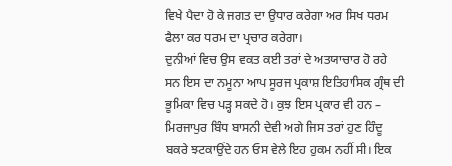ਵਿਖੇ ਪੈਦਾ ਹੋ ਕੇ ਜਗਤ ਦਾ ਉਧਾਰ ਕਰੇਗਾ ਅਰ ਸਿਖ ਧਰਮ ਫੈਲਾ ਕਰ ਧਰਮ ਦਾ ਪ੍ਰਚਾਰ ਕਰੇਗਾ।
ਦੁਨੀਆਂ ਵਿਚ ਉਸ ਵਕਤ ਕਈ ਤਰਾਂ ਦੇ ਅਤਯਾਚਾਰ ਹੋ ਰਹੇ ਸਨ ਇਸ ਦਾ ਨਮੂਨਾ ਆਪ ਸੂਰਜ ਪ੍ਰਕਾਸ਼ ਇਤਿਹਾਸਿਕ ਗ੍ਰੰਥ ਦੀ ਭੂਮਿਕਾ ਵਿਚ ਪਡ਼੍ਹ ਸਕਦੇ ਹੋ। ਕੁਝ ਇਸ ਪ੍ਰਕਾਰ ਵੀ ਹਨ –
ਮਿਰਜਾਪੁਰ ਬਿੰਧ ਬਾਸਨੀ ਦੇਵੀ ਅਗੇ ਜਿਸ ਤਰਾਂ ਹੁਣ ਹਿੰਦੂ ਬਕਰੇ ਝਟਕਾਉਂਦੇ ਹਨ ਓਸ ਵੇਲੇ ਇਹ ਹੁਕਮ ਨਹੀਂ ਸੀ। ਇਕ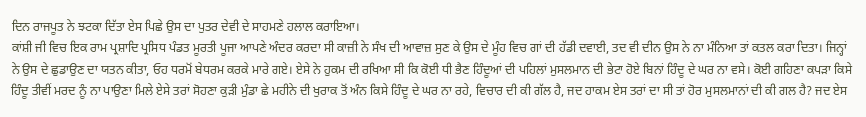ਦਿਨ ਰਾਜਪੂਤ ਨੇ ਝਟਕਾ ਦਿੱਤਾ ਏਸ ਪਿਛੇ ਉਸ ਦਾ ਪੁਤਰ ਦੇਵੀ ਦੇ ਸਾਹਮਣੇ ਹਲਾਲ ਕਰਾਇਆ।
ਕਾਂਸ਼ੀ ਜੀ ਵਿਚ ਇਕ ਰਾਮ ਪ੍ਰਸ਼ਾਦਿ ਪ੍ਰਸਿਧ ਪੰਡਤ ਮੂਰਤੀ ਪੂਜਾ ਆਪਣੇ ਅੰਦਰ ਕਰਦਾ ਸੀ ਕਾਜ਼ੀ ਨੇ ਸੰਖ ਦੀ ਆਵਾਜ਼ ਸੁਣ ਕੇ ਉਸ ਦੇ ਮੂੰਹ ਵਿਚ ਗਾਂ ਦੀ ਹੱਡੀ ਦਵਾਈ, ਤਦ ਵੀ ਦੀਨ ਉਸ ਨੇ ਨਾ ਮੰਨਿਆ ਤਾਂ ਕਤਲ ਕਰਾ ਦਿਤਾ। ਜਿਨ੍ਹਾਂ ਨੇ ਉਸ ਦੇ ਛੁਡਾਉਣ ਦਾ ਯਤਨ ਕੀਤਾ, ਓਹ ਧਰਮੋਂ ਬੇਧਰਮ ਕਰਕੇ ਮਾਰੇ ਗਏ। ਏਸੇ ਨੇ ਹੁਕਮ ਦੀ ਰਖਿਆ ਸੀ ਕਿ ਕੋਈ ਧੀ ਭੈਣ ਹਿੰਦੂਆਂ ਦੀ ਪਹਿਲਾਂ ਮੁਸਲਮਾਨ ਦੀ ਭੇਟਾ ਹੋਏ ਬਿਨਾਂ ਹਿੰਦੂ ਦੇ ਘਰ ਨਾ ਵਸੇ। ਕੋਈ ਗਹਿਣਾ ਕਪਡ਼ਾ ਕਿਸੇ ਹਿੰਦੂ ਤੀਵੀਂ ਮਰਦ ਨੂੰ ਨਾ ਪਾਉਣਾ ਮਿਲੇ ਏਸੇ ਤਰਾਂ ਸੋਹਣਾ ਕੁਡ਼ੀ ਮੁੰਡਾ ਛੇ ਮਹੀਨੇ ਦੀ ਖੁਰਾਕ ਤੋਂ ਅੰਨ ਕਿਸੇ ਹਿੰਦੂ ਦੇ ਘਰ ਨਾ ਰਹੇ, ਵਿਚਾਰ ਦੀ ਕੀ ਗੱਲ ਹੈ, ਜਦ ਹਾਕਮ ਏਸ ਤਰਾਂ ਦਾ ਸੀ ਤਾਂ ਹੋਰ ਮੁਸਲਮਾਨਾਂ ਦੀ ਕੀ ਗਲ ਹੈ? ਜਦ ਏਸ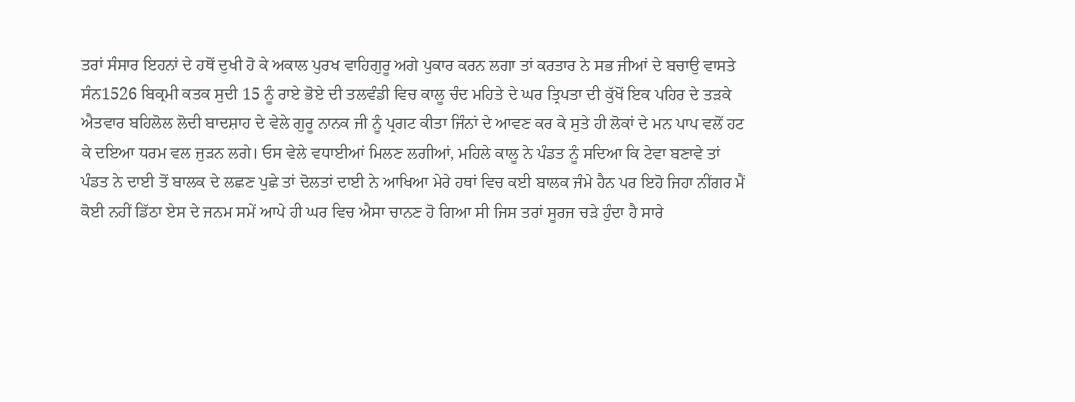ਤਰਾਂ ਸੰਸਾਰ ਇਹਨਾਂ ਦੇ ਹਥੋਂ ਦੁਖੀ ਹੋ ਕੇ ਅਕਾਲ ਪੁਰਖ ਵਾਹਿਗੁਰੂ ਅਗੇ ਪੁਕਾਰ ਕਰਨ ਲਗਾ ਤਾਂ ਕਰਤਾਰ ਨੇ ਸਭ ਜੀਆਂ ਦੇ ਬਚਾਉ ਵਾਸਤੇ ਸੰਨ1526 ਬਿਕ੍ਰਮੀ ਕਤਕ ਸੁਦੀ 15 ਨੂੰ ਰਾਏ ਭੋਏ ਦੀ ਤਲਵੰਡੀ ਵਿਚ ਕਾਲੂ ਚੰਦ ਮਹਿਤੇ ਦੇ ਘਰ ਤ੍ਰਿਪਤਾ ਦੀ ਕੁੱਖੋਂ ਇਕ ਪਹਿਰ ਦੇ ਤਡ਼ਕੇ ਐਤਵਾਰ ਬਹਿਲੋਲ ਲੋਦੀ ਬਾਦਸ਼ਾਹ ਦੇ ਵੇਲੇ ਗੁਰੂ ਨਾਨਕ ਜੀ ਨੂੰ ਪ੍ਰਗਟ ਕੀਤਾ ਜਿੰਨਾਂ ਦੇ ਆਵਣ ਕਰ ਕੇ ਸੁਤੇ ਹੀ ਲੋਕਾਂ ਦੇ ਮਨ ਪਾਪ ਵਲੋਂ ਹਟ ਕੇ ਦਇਆ ਧਰਮ ਵਲ ਜੁਡ਼ਨ ਲਗੇ। ਓਸ ਵੇਲੇ ਵਧਾਈਆਂ ਮਿਲਣ ਲਗੀਆਂ, ਮਹਿਲੇ ਕਾਲੂ ਨੇ ਪੰਡਤ ਨੂੰ ਸਦਿਆ ਕਿ ਟੇਵਾ ਬਣਾਵੇ ਤਾਂ ਪੰਡਤ ਨੇ ਦਾਈ ਤੋਂ ਬਾਲਕ ਦੇ ਲਛਣ ਪੁਛੇ ਤਾਂ ਦੋਲਤਾਂ ਦਾਈ ਨੇ ਆਖਿਆ ਮੇਰੇ ਹਥਾਂ ਵਿਚ ਕਈ ਬਾਲਕ ਜੰਮੇ ਹੈਨ ਪਰ ਇਹੋ ਜਿਹਾ ਨੀਂਗਰ ਮੈਂ ਕੋਈ ਨਹੀਂ ਡਿੱਠਾ ਏਸ ਦੇ ਜਨਮ ਸਮੇਂ ਆਪੇ ਹੀ ਘਰ ਵਿਚ ਐਸਾ ਚਾਨਣ ਹੋ ਗਿਆ ਸੀ ਜਿਸ ਤਰਾਂ ਸੂਰਜ ਚਡ਼ੇ ਹੁੰਦਾ ਹੈ ਸਾਰੇ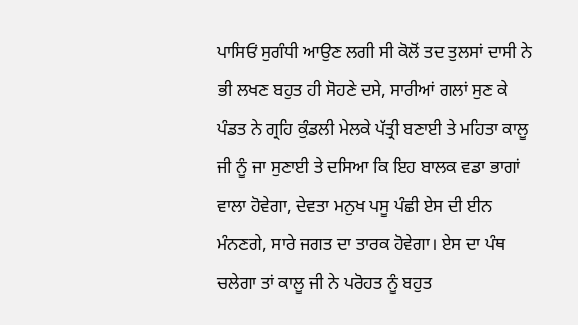ਪਾਸਿਓਂ ਸੁਗੰਧੀ ਆਉਣ ਲਗੀ ਸੀ ਕੋਲੋਂ ਤਦ ਤੁਲਸਾਂ ਦਾਸੀ ਨੇ ਭੀ ਲਖਣ ਬਹੁਤ ਹੀ ਸੋਹਣੇ ਦਸੇ, ਸਾਰੀਆਂ ਗਲਾਂ ਸੁਣ ਕੇ ਪੰਡਤ ਨੇ ਗ੍ਰਹਿ ਕੁੰਡਲੀ ਮੇਲਕੇ ਪੱਤ੍ਰੀ ਬਣਾਈ ਤੇ ਮਹਿਤਾ ਕਾਲੂ ਜੀ ਨੂੰ ਜਾ ਸੁਣਾਈ ਤੇ ਦਸਿਆ ਕਿ ਇਹ ਬਾਲਕ ਵਡਾ ਭਾਗਾਂ ਵਾਲਾ ਹੋਵੇਗਾ, ਦੇਵਤਾ ਮਨੁਖ ਪਸੂ ਪੰਛੀ ਏਸ ਦੀ ਈਨ ਮੰਨਣਗੇ, ਸਾਰੇ ਜਗਤ ਦਾ ਤਾਰਕ ਹੋਵੇਗਾ। ਏਸ ਦਾ ਪੰਥ ਚਲੇਗਾ ਤਾਂ ਕਾਲੂ ਜੀ ਨੇ ਪਰੋਹਤ ਨੂੰ ਬਹੁਤ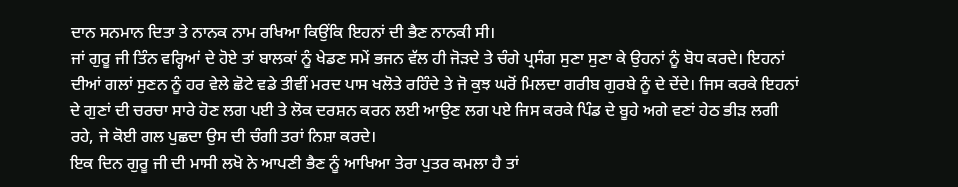ਦਾਨ ਸਨਮਾਨ ਦਿਤਾ ਤੇ ਨਾਨਕ ਨਾਮ ਰਖਿਆ ਕਿਉਂਕਿ ਇਹਨਾਂ ਦੀ ਭੈਣ ਨਾਨਕੀ ਸੀ।
ਜਾਂ ਗੁਰੂ ਜੀ ਤਿੰਨ ਵਰ੍ਹਿਆਂ ਦੇ ਹੋਏ ਤਾਂ ਬਾਲਕਾਂ ਨੂੰ ਖੇਡਣ ਸਮੇਂ ਭਜਨ ਵੱਲ ਹੀ ਜੋਡ਼ਦੇ ਤੇ ਚੰਗੇ ਪ੍ਰਸੰਗ ਸੁਣਾ ਸੁਣਾ ਕੇ ਉਹਨਾਂ ਨੂੰ ਬੋਧ ਕਰਦੇ। ਇਹਨਾਂ ਦੀਆਂ ਗਲਾਂ ਸੁਣਨ ਨੂੰ ਹਰ ਵੇਲੇ ਛੋਟੇ ਵਡੇ ਤੀਵੀਂ ਮਰਦ ਪਾਸ ਖਲੋਤੇ ਰਹਿੰਦੇ ਤੇ ਜੋ ਕੁਝ ਘਰੋਂ ਮਿਲਦਾ ਗਰੀਬ ਗੁਰਬੇ ਨੂੰ ਦੇ ਦੇਂਦੇ। ਜਿਸ ਕਰਕੇ ਇਹਨਾਂ ਦੇ ਗੁਣਾਂ ਦੀ ਚਰਚਾ ਸਾਰੇ ਹੋਣ ਲਗ ਪਈ ਤੇ ਲੋਕ ਦਰਸ਼ਨ ਕਰਨ ਲਈ ਆਉਣ ਲਗ ਪਏ ਜਿਸ ਕਰਕੇ ਪਿੰਡ ਦੇ ਬੂਹੇ ਅਗੇ ਵਣਾਂ ਹੇਠ ਭੀਡ਼ ਲਗੀ ਰਹੇ, ਜੇ ਕੋਈ ਗਲ ਪੁਛਦਾ ਉਸ ਦੀ ਚੰਗੀ ਤਰਾਂ ਨਿਸ਼ਾ ਕਰਦੇ।
ਇਕ ਦਿਨ ਗੁਰੂ ਜੀ ਦੀ ਮਾਸੀ ਲਖੋ ਨੇ ਆਪਣੀ ਭੈਣ ਨੂੰ ਆਖਿਆ ਤੇਰਾ ਪੁਤਰ ਕਮਲਾ ਹੈ ਤਾਂ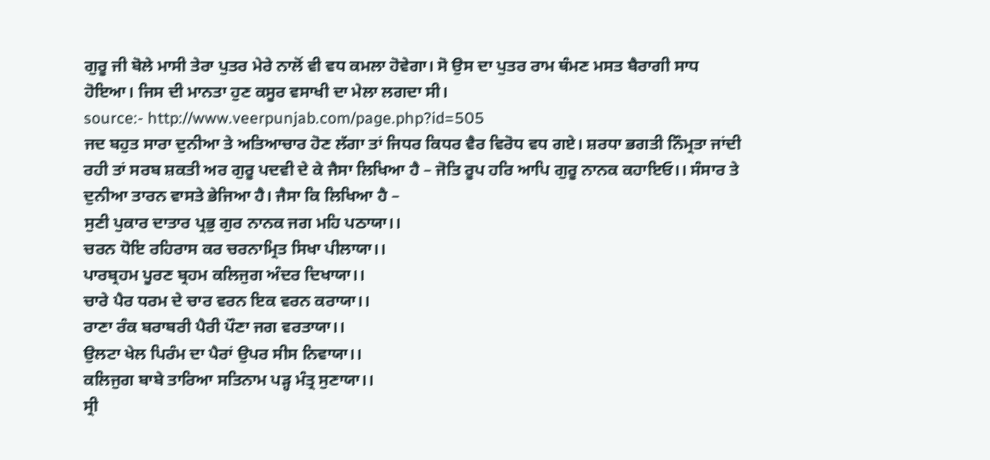ਗੁਰੂ ਜੀ ਬੋਲੇ ਮਾਸੀ ਤੇਰਾ ਪੁਤਰ ਮੇਰੇ ਨਾਲੋਂ ਵੀ ਵਧ ਕਮਲਾ ਹੋਵੇਗਾ। ਸੋ ਉਸ ਦਾ ਪੁਤਰ ਰਾਮ ਥੰਮਣ ਮਸਤ ਬੈਰਾਗੀ ਸਾਧ ਹੋਇਆ। ਜਿਸ ਦੀ ਮਾਨਤਾ ਹੁਣ ਕਸੂਰ ਵਸਾਖੀ ਦਾ ਮੇਲਾ ਲਗਦਾ ਸੀ।
source:- http://www.veerpunjab.com/page.php?id=505
ਜਦ ਬਹੁਤ ਸਾਰਾ ਦੁਨੀਆ ਤੇ ਅਤਿਆਚਾਰ ਹੋਣ ਲੱਗਾ ਤਾਂ ਜਿਧਰ ਕਿਧਰ ਵੈਰ ਵਿਰੋਧ ਵਧ ਗਏ। ਸ਼ਰਧਾ ਭਗਤੀ ਨਿੰਮ੍ਰਤਾ ਜਾਂਦੀ ਰਹੀ ਤਾਂ ਸਰਬ ਸ਼ਕਤੀ ਅਰ ਗੁਰੂ ਪਦਵੀ ਦੇ ਕੇ ਜੈਸਾ ਲਿਖਿਆ ਹੈ – ਜੋਤਿ ਰੂਪ ਹਰਿ ਆਪਿ ਗੁਰੂ ਨਾਨਕ ਕਹਾਇਓ।। ਸੰਸਾਰ ਤੇ ਦੁਨੀਆ ਤਾਰਨ ਵਾਸਤੇ ਭੇਜਿਆ ਹੈ। ਜੈਸਾ ਕਿ ਲਿਖਿਆ ਹੈ –
ਸੁਣੀ ਪੁਕਾਰ ਦਾਤਾਰ ਪ੍ਰਭੁ ਗੁਰ ਨਾਨਕ ਜਗ ਮਹਿ ਪਠਾਯਾ।।
ਚਰਨ ਧੋਇ ਰਹਿਰਾਸ ਕਰ ਚਰਨਾਮ੍ਰਿਤ ਸਿਖਾ ਪੀਲਾਯਾ।।
ਪਾਰਬ੍ਰਹਮ ਪੂਰਣ ਬ੍ਰਹਮ ਕਲਿਜੁਗ ਅੰਦਰ ਦਿਖਾਯਾ।।
ਚਾਰੇ ਪੈਰ ਧਰਮ ਦੇ ਚਾਰ ਵਰਨ ਇਕ ਵਰਨ ਕਰਾਯਾ।।
ਰਾਣਾ ਰੰਕ ਬਰਾਬਰੀ ਪੈਰੀ ਪੌਣਾ ਜਗ ਵਰਤਾਯਾ।।
ਉਲਟਾ ਖੇਲ ਪਿਰੰਮ ਦਾ ਪੈਰਾਂ ਉਪਰ ਸੀਸ ਨਿਵਾਯਾ।।
ਕਲਿਜੁਗ ਬਾਬੇ ਤਾਰਿਆ ਸਤਿਨਾਮ ਪਡ਼੍ਹ ਮੰਤ੍ਰ ਸੁਣਾਯਾ।।
ਸ੍ਰੀ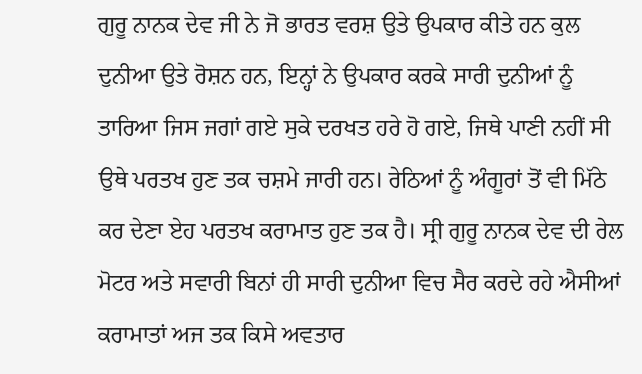ਗੁਰੂ ਨਾਨਕ ਦੇਵ ਜੀ ਨੇ ਜੋ ਭਾਰਤ ਵਰਸ਼ ਉਤੇ ਉਪਕਾਰ ਕੀਤੇ ਹਨ ਕੁਲ ਦੁਨੀਆ ਉਤੇ ਰੋਸ਼ਨ ਹਨ, ਇਨ੍ਹਾਂ ਨੇ ਉਪਕਾਰ ਕਰਕੇ ਸਾਰੀ ਦੁਨੀਆਂ ਨੂੰ ਤਾਰਿਆ ਜਿਸ ਜਗਾਂ ਗਏ ਸੁਕੇ ਦਰਖਤ ਹਰੇ ਹੋ ਗਏ, ਜਿਥੇ ਪਾਣੀ ਨਹੀਂ ਸੀ ਉਥੇ ਪਰਤਖ ਹੁਣ ਤਕ ਚਸ਼ਮੇ ਜਾਰੀ ਹਨ। ਰੇਠਿਆਂ ਨੂੰ ਅੰਗੂਰਾਂ ਤੋਂ ਵੀ ਮਿੱਠੇ ਕਰ ਦੇਣਾ ਏਹ ਪਰਤਖ ਕਰਾਮਾਤ ਹੁਣ ਤਕ ਹੈ। ਸ੍ਰੀ ਗੁਰੂ ਨਾਨਕ ਦੇਵ ਦੀ ਰੇਲ ਮੋਟਰ ਅਤੇ ਸਵਾਰੀ ਬਿਨਾਂ ਹੀ ਸਾਰੀ ਦੁਨੀਆ ਵਿਚ ਸੈਰ ਕਰਦੇ ਰਹੇ ਐਸੀਆਂ ਕਰਾਮਾਤਾਂ ਅਜ ਤਕ ਕਿਸੇ ਅਵਤਾਰ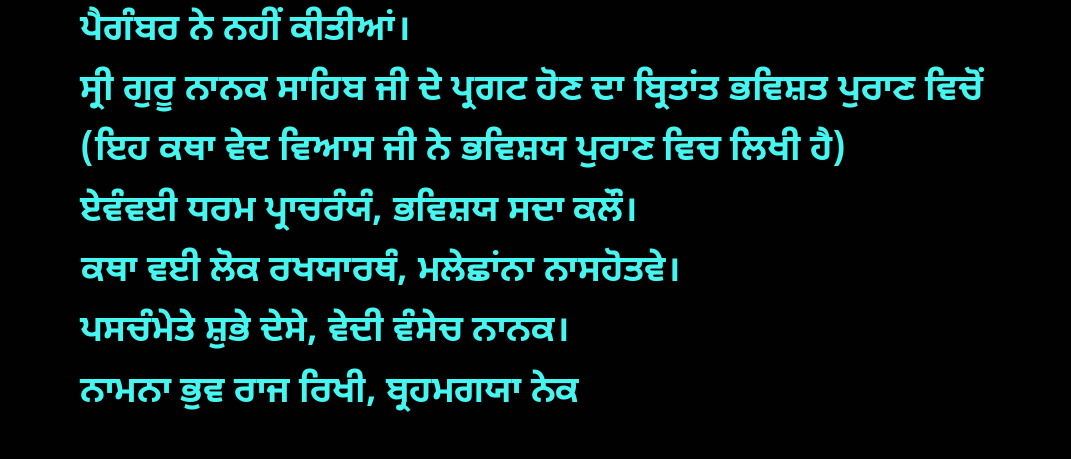ਪੈਗੰਬਰ ਨੇ ਨਹੀਂ ਕੀਤੀਆਂ।
ਸ੍ਰੀ ਗੁਰੂ ਨਾਨਕ ਸਾਹਿਬ ਜੀ ਦੇ ਪ੍ਰਗਟ ਹੋਣ ਦਾ ਬ੍ਰਿਤਾਂਤ ਭਵਿਸ਼ਤ ਪੁਰਾਣ ਵਿਚੋਂ
(ਇਹ ਕਥਾ ਵੇਦ ਵਿਆਸ ਜੀ ਨੇ ਭਵਿਸ਼ਯ ਪੁਰਾਣ ਵਿਚ ਲਿਖੀ ਹੈ)
ਏਵੰਵਈ ਧਰਮ ਪ੍ਰਾਚਰੰਯੰ, ਭਵਿਸ਼ਯ ਸਦਾ ਕਲੌ।
ਕਥਾ ਵਈ ਲੋਕ ਰਖਯਾਰਥੰ, ਮਲੇਛਾਂਨਾ ਨਾਸਹੋਤਵੇ।
ਪਸਚੰਮੇਤੇ ਸ਼ੁਭੇ ਦੇਸੇ, ਵੇਦੀ ਵੰਸੇਚ ਨਾਨਕ।
ਨਾਮਨਾ ਭੁਵ ਰਾਜ ਰਿਖੀ, ਬ੍ਰਹਮਗਯਾ ਨੇਕ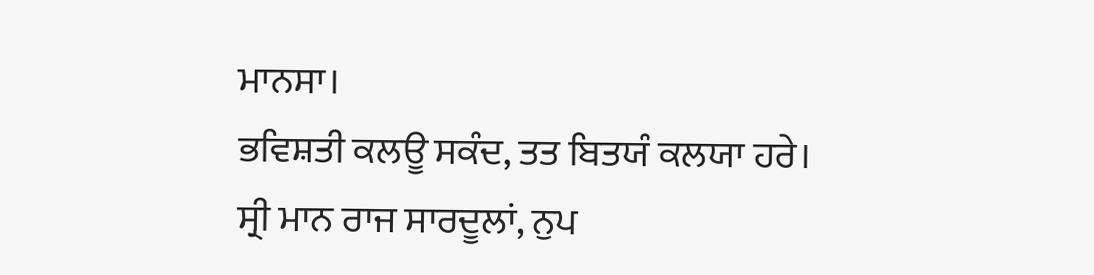ਮਾਨਸਾ।
ਭਵਿਸ਼ਤੀ ਕਲਊ ਸਕੰਦ, ਤਤ ਬਿਤਯੰ ਕਲਯਾ ਹਰੇ।
ਸ੍ਰੀ ਮਾਨ ਰਾਜ ਸਾਰਦੂਲਾਂ, ਨੁਪ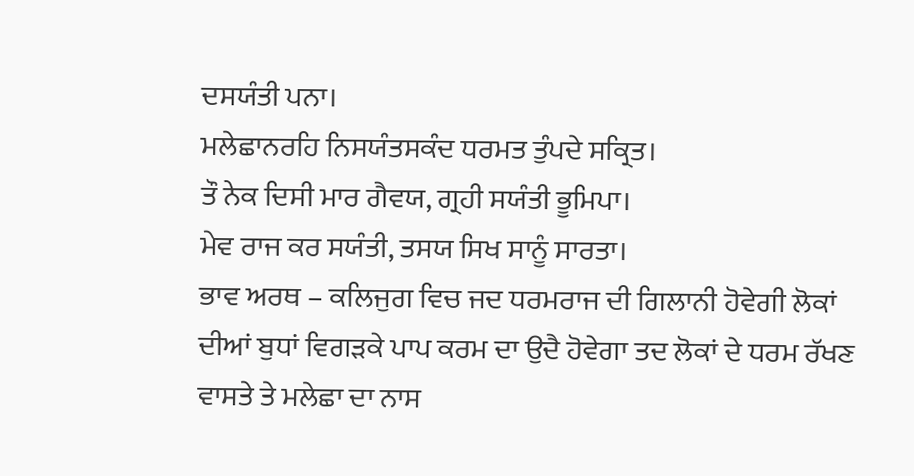ਦਸਯੰਤੀ ਪਨਾ।
ਮਲੇਛਾਨਰਹਿ ਨਿਸਯੰਤਸਕੰਦ ਧਰਮਤ ਤੁੰਪਦੇ ਸਕ੍ਰਿਤ।
ਤੌ ਨੇਕ ਦਿਸੀ ਮਾਰ ਗੈਵਯ, ਗ੍ਰਹੀ ਸਯੰਤੀ ਭੂਮਿਪਾ।
ਮੇਵ ਰਾਜ ਕਰ ਸਯੰਤੀ, ਤਸਯ ਸਿਖ ਸਾਨੂੰ ਸਾਰਤਾ।
ਭਾਵ ਅਰਥ – ਕਲਿਜੁਗ ਵਿਚ ਜਦ ਧਰਮਰਾਜ ਦੀ ਗਿਲਾਨੀ ਹੋਵੇਗੀ ਲੋਕਾਂ ਦੀਆਂ ਬੁਧਾਂ ਵਿਗਡ਼ਕੇ ਪਾਪ ਕਰਮ ਦਾ ਉਦੈ ਹੋਵੇਗਾ ਤਦ ਲੋਕਾਂ ਦੇ ਧਰਮ ਰੱਖਣ ਵਾਸਤੇ ਤੇ ਮਲੇਛਾ ਦਾ ਨਾਸ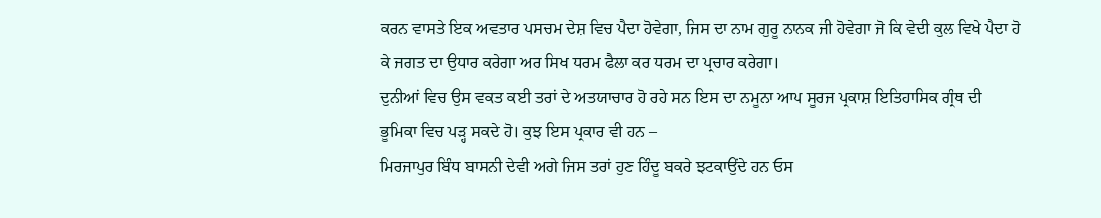ਕਰਨ ਵਾਸਤੇ ਇਕ ਅਵਤਾਰ ਪਸਚਮ ਦੇਸ਼ ਵਿਚ ਪੈਦਾ ਹੋਵੇਗਾ, ਜਿਸ ਦਾ ਨਾਮ ਗੁਰੂ ਨਾਨਕ ਜੀ ਹੋਵੇਗਾ ਜੋ ਕਿ ਵੇਦੀ ਕੁਲ ਵਿਖੇ ਪੈਦਾ ਹੋ ਕੇ ਜਗਤ ਦਾ ਉਧਾਰ ਕਰੇਗਾ ਅਰ ਸਿਖ ਧਰਮ ਫੈਲਾ ਕਰ ਧਰਮ ਦਾ ਪ੍ਰਚਾਰ ਕਰੇਗਾ।
ਦੁਨੀਆਂ ਵਿਚ ਉਸ ਵਕਤ ਕਈ ਤਰਾਂ ਦੇ ਅਤਯਾਚਾਰ ਹੋ ਰਹੇ ਸਨ ਇਸ ਦਾ ਨਮੂਨਾ ਆਪ ਸੂਰਜ ਪ੍ਰਕਾਸ਼ ਇਤਿਹਾਸਿਕ ਗ੍ਰੰਥ ਦੀ ਭੂਮਿਕਾ ਵਿਚ ਪਡ਼੍ਹ ਸਕਦੇ ਹੋ। ਕੁਝ ਇਸ ਪ੍ਰਕਾਰ ਵੀ ਹਨ –
ਮਿਰਜਾਪੁਰ ਬਿੰਧ ਬਾਸਨੀ ਦੇਵੀ ਅਗੇ ਜਿਸ ਤਰਾਂ ਹੁਣ ਹਿੰਦੂ ਬਕਰੇ ਝਟਕਾਉਂਦੇ ਹਨ ਓਸ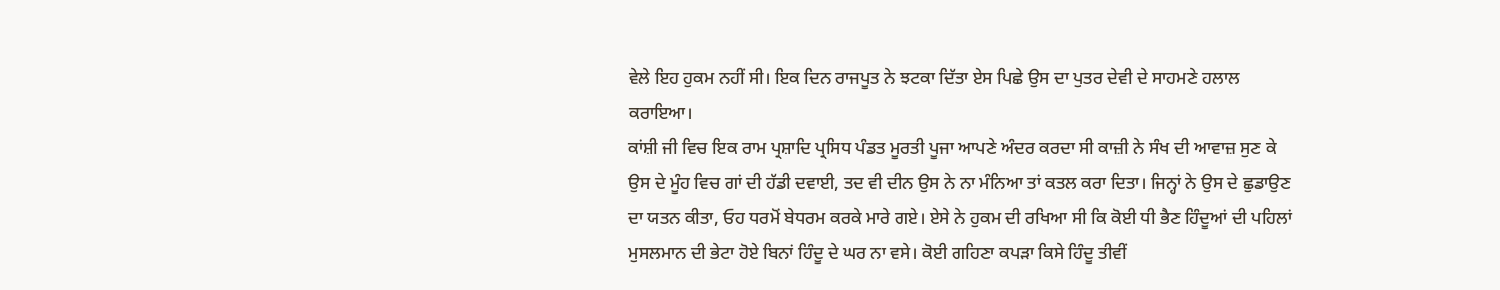ਵੇਲੇ ਇਹ ਹੁਕਮ ਨਹੀਂ ਸੀ। ਇਕ ਦਿਨ ਰਾਜਪੂਤ ਨੇ ਝਟਕਾ ਦਿੱਤਾ ਏਸ ਪਿਛੇ ਉਸ ਦਾ ਪੁਤਰ ਦੇਵੀ ਦੇ ਸਾਹਮਣੇ ਹਲਾਲ ਕਰਾਇਆ।
ਕਾਂਸ਼ੀ ਜੀ ਵਿਚ ਇਕ ਰਾਮ ਪ੍ਰਸ਼ਾਦਿ ਪ੍ਰਸਿਧ ਪੰਡਤ ਮੂਰਤੀ ਪੂਜਾ ਆਪਣੇ ਅੰਦਰ ਕਰਦਾ ਸੀ ਕਾਜ਼ੀ ਨੇ ਸੰਖ ਦੀ ਆਵਾਜ਼ ਸੁਣ ਕੇ ਉਸ ਦੇ ਮੂੰਹ ਵਿਚ ਗਾਂ ਦੀ ਹੱਡੀ ਦਵਾਈ, ਤਦ ਵੀ ਦੀਨ ਉਸ ਨੇ ਨਾ ਮੰਨਿਆ ਤਾਂ ਕਤਲ ਕਰਾ ਦਿਤਾ। ਜਿਨ੍ਹਾਂ ਨੇ ਉਸ ਦੇ ਛੁਡਾਉਣ ਦਾ ਯਤਨ ਕੀਤਾ, ਓਹ ਧਰਮੋਂ ਬੇਧਰਮ ਕਰਕੇ ਮਾਰੇ ਗਏ। ਏਸੇ ਨੇ ਹੁਕਮ ਦੀ ਰਖਿਆ ਸੀ ਕਿ ਕੋਈ ਧੀ ਭੈਣ ਹਿੰਦੂਆਂ ਦੀ ਪਹਿਲਾਂ ਮੁਸਲਮਾਨ ਦੀ ਭੇਟਾ ਹੋਏ ਬਿਨਾਂ ਹਿੰਦੂ ਦੇ ਘਰ ਨਾ ਵਸੇ। ਕੋਈ ਗਹਿਣਾ ਕਪਡ਼ਾ ਕਿਸੇ ਹਿੰਦੂ ਤੀਵੀਂ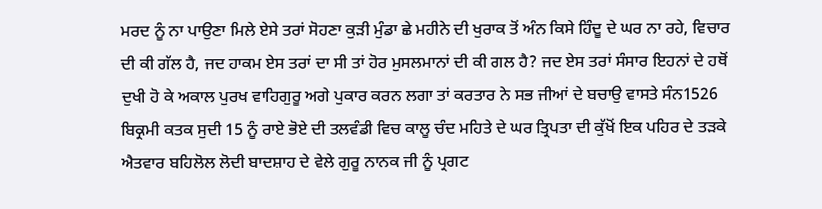ਮਰਦ ਨੂੰ ਨਾ ਪਾਉਣਾ ਮਿਲੇ ਏਸੇ ਤਰਾਂ ਸੋਹਣਾ ਕੁਡ਼ੀ ਮੁੰਡਾ ਛੇ ਮਹੀਨੇ ਦੀ ਖੁਰਾਕ ਤੋਂ ਅੰਨ ਕਿਸੇ ਹਿੰਦੂ ਦੇ ਘਰ ਨਾ ਰਹੇ, ਵਿਚਾਰ ਦੀ ਕੀ ਗੱਲ ਹੈ, ਜਦ ਹਾਕਮ ਏਸ ਤਰਾਂ ਦਾ ਸੀ ਤਾਂ ਹੋਰ ਮੁਸਲਮਾਨਾਂ ਦੀ ਕੀ ਗਲ ਹੈ? ਜਦ ਏਸ ਤਰਾਂ ਸੰਸਾਰ ਇਹਨਾਂ ਦੇ ਹਥੋਂ ਦੁਖੀ ਹੋ ਕੇ ਅਕਾਲ ਪੁਰਖ ਵਾਹਿਗੁਰੂ ਅਗੇ ਪੁਕਾਰ ਕਰਨ ਲਗਾ ਤਾਂ ਕਰਤਾਰ ਨੇ ਸਭ ਜੀਆਂ ਦੇ ਬਚਾਉ ਵਾਸਤੇ ਸੰਨ1526 ਬਿਕ੍ਰਮੀ ਕਤਕ ਸੁਦੀ 15 ਨੂੰ ਰਾਏ ਭੋਏ ਦੀ ਤਲਵੰਡੀ ਵਿਚ ਕਾਲੂ ਚੰਦ ਮਹਿਤੇ ਦੇ ਘਰ ਤ੍ਰਿਪਤਾ ਦੀ ਕੁੱਖੋਂ ਇਕ ਪਹਿਰ ਦੇ ਤਡ਼ਕੇ ਐਤਵਾਰ ਬਹਿਲੋਲ ਲੋਦੀ ਬਾਦਸ਼ਾਹ ਦੇ ਵੇਲੇ ਗੁਰੂ ਨਾਨਕ ਜੀ ਨੂੰ ਪ੍ਰਗਟ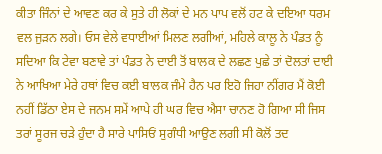ਕੀਤਾ ਜਿੰਨਾਂ ਦੇ ਆਵਣ ਕਰ ਕੇ ਸੁਤੇ ਹੀ ਲੋਕਾਂ ਦੇ ਮਨ ਪਾਪ ਵਲੋਂ ਹਟ ਕੇ ਦਇਆ ਧਰਮ ਵਲ ਜੁਡ਼ਨ ਲਗੇ। ਓਸ ਵੇਲੇ ਵਧਾਈਆਂ ਮਿਲਣ ਲਗੀਆਂ, ਮਹਿਲੇ ਕਾਲੂ ਨੇ ਪੰਡਤ ਨੂੰ ਸਦਿਆ ਕਿ ਟੇਵਾ ਬਣਾਵੇ ਤਾਂ ਪੰਡਤ ਨੇ ਦਾਈ ਤੋਂ ਬਾਲਕ ਦੇ ਲਛਣ ਪੁਛੇ ਤਾਂ ਦੋਲਤਾਂ ਦਾਈ ਨੇ ਆਖਿਆ ਮੇਰੇ ਹਥਾਂ ਵਿਚ ਕਈ ਬਾਲਕ ਜੰਮੇ ਹੈਨ ਪਰ ਇਹੋ ਜਿਹਾ ਨੀਂਗਰ ਮੈਂ ਕੋਈ ਨਹੀਂ ਡਿੱਠਾ ਏਸ ਦੇ ਜਨਮ ਸਮੇਂ ਆਪੇ ਹੀ ਘਰ ਵਿਚ ਐਸਾ ਚਾਨਣ ਹੋ ਗਿਆ ਸੀ ਜਿਸ ਤਰਾਂ ਸੂਰਜ ਚਡ਼ੇ ਹੁੰਦਾ ਹੈ ਸਾਰੇ ਪਾਸਿਓਂ ਸੁਗੰਧੀ ਆਉਣ ਲਗੀ ਸੀ ਕੋਲੋਂ ਤਦ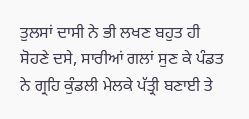ਤੁਲਸਾਂ ਦਾਸੀ ਨੇ ਭੀ ਲਖਣ ਬਹੁਤ ਹੀ ਸੋਹਣੇ ਦਸੇ, ਸਾਰੀਆਂ ਗਲਾਂ ਸੁਣ ਕੇ ਪੰਡਤ ਨੇ ਗ੍ਰਹਿ ਕੁੰਡਲੀ ਮੇਲਕੇ ਪੱਤ੍ਰੀ ਬਣਾਈ ਤੇ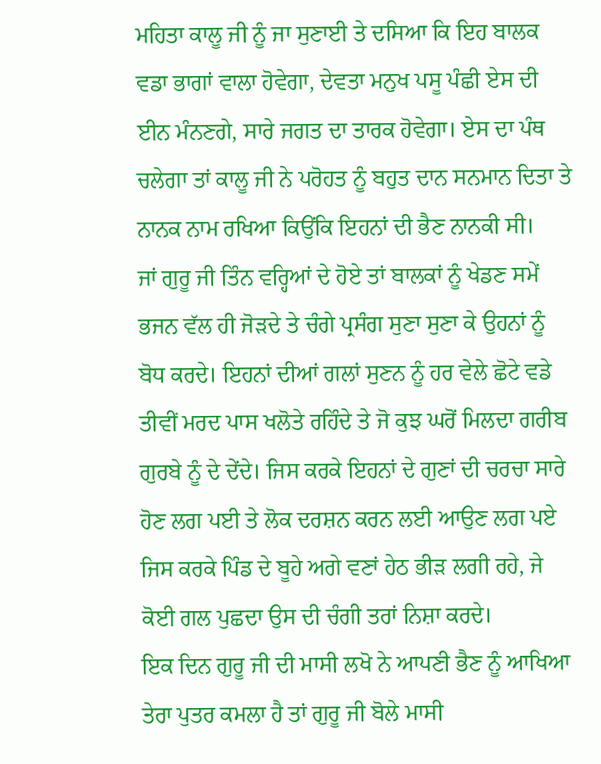ਮਹਿਤਾ ਕਾਲੂ ਜੀ ਨੂੰ ਜਾ ਸੁਣਾਈ ਤੇ ਦਸਿਆ ਕਿ ਇਹ ਬਾਲਕ ਵਡਾ ਭਾਗਾਂ ਵਾਲਾ ਹੋਵੇਗਾ, ਦੇਵਤਾ ਮਨੁਖ ਪਸੂ ਪੰਛੀ ਏਸ ਦੀ ਈਨ ਮੰਨਣਗੇ, ਸਾਰੇ ਜਗਤ ਦਾ ਤਾਰਕ ਹੋਵੇਗਾ। ਏਸ ਦਾ ਪੰਥ ਚਲੇਗਾ ਤਾਂ ਕਾਲੂ ਜੀ ਨੇ ਪਰੋਹਤ ਨੂੰ ਬਹੁਤ ਦਾਨ ਸਨਮਾਨ ਦਿਤਾ ਤੇ ਨਾਨਕ ਨਾਮ ਰਖਿਆ ਕਿਉਂਕਿ ਇਹਨਾਂ ਦੀ ਭੈਣ ਨਾਨਕੀ ਸੀ।
ਜਾਂ ਗੁਰੂ ਜੀ ਤਿੰਨ ਵਰ੍ਹਿਆਂ ਦੇ ਹੋਏ ਤਾਂ ਬਾਲਕਾਂ ਨੂੰ ਖੇਡਣ ਸਮੇਂ ਭਜਨ ਵੱਲ ਹੀ ਜੋਡ਼ਦੇ ਤੇ ਚੰਗੇ ਪ੍ਰਸੰਗ ਸੁਣਾ ਸੁਣਾ ਕੇ ਉਹਨਾਂ ਨੂੰ ਬੋਧ ਕਰਦੇ। ਇਹਨਾਂ ਦੀਆਂ ਗਲਾਂ ਸੁਣਨ ਨੂੰ ਹਰ ਵੇਲੇ ਛੋਟੇ ਵਡੇ ਤੀਵੀਂ ਮਰਦ ਪਾਸ ਖਲੋਤੇ ਰਹਿੰਦੇ ਤੇ ਜੋ ਕੁਝ ਘਰੋਂ ਮਿਲਦਾ ਗਰੀਬ ਗੁਰਬੇ ਨੂੰ ਦੇ ਦੇਂਦੇ। ਜਿਸ ਕਰਕੇ ਇਹਨਾਂ ਦੇ ਗੁਣਾਂ ਦੀ ਚਰਚਾ ਸਾਰੇ ਹੋਣ ਲਗ ਪਈ ਤੇ ਲੋਕ ਦਰਸ਼ਨ ਕਰਨ ਲਈ ਆਉਣ ਲਗ ਪਏ ਜਿਸ ਕਰਕੇ ਪਿੰਡ ਦੇ ਬੂਹੇ ਅਗੇ ਵਣਾਂ ਹੇਠ ਭੀਡ਼ ਲਗੀ ਰਹੇ, ਜੇ ਕੋਈ ਗਲ ਪੁਛਦਾ ਉਸ ਦੀ ਚੰਗੀ ਤਰਾਂ ਨਿਸ਼ਾ ਕਰਦੇ।
ਇਕ ਦਿਨ ਗੁਰੂ ਜੀ ਦੀ ਮਾਸੀ ਲਖੋ ਨੇ ਆਪਣੀ ਭੈਣ ਨੂੰ ਆਖਿਆ ਤੇਰਾ ਪੁਤਰ ਕਮਲਾ ਹੈ ਤਾਂ ਗੁਰੂ ਜੀ ਬੋਲੇ ਮਾਸੀ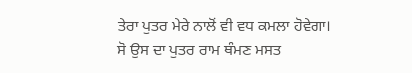ਤੇਰਾ ਪੁਤਰ ਮੇਰੇ ਨਾਲੋਂ ਵੀ ਵਧ ਕਮਲਾ ਹੋਵੇਗਾ। ਸੋ ਉਸ ਦਾ ਪੁਤਰ ਰਾਮ ਥੰਮਣ ਮਸਤ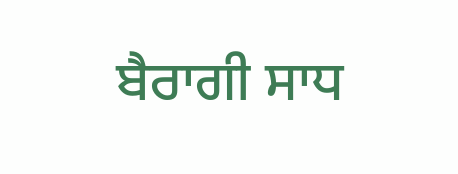ਬੈਰਾਗੀ ਸਾਧ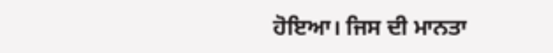ਹੋਇਆ। ਜਿਸ ਦੀ ਮਾਨਤਾ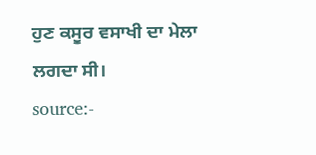ਹੁਣ ਕਸੂਰ ਵਸਾਖੀ ਦਾ ਮੇਲਾ ਲਗਦਾ ਸੀ।
source:-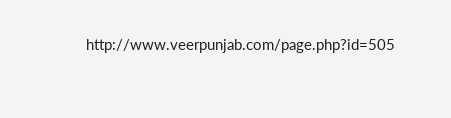http://www.veerpunjab.com/page.php?id=505